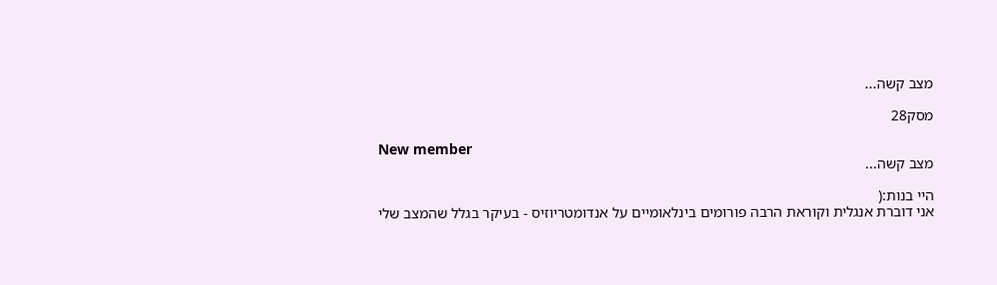מצב קשה...

מסק28

New member
מצב קשה...

היי בנות:(
אני דוברת אנגלית וקוראת הרבה פורומים בינלאומיים על אנדומטריוזיס - בעיקר בגלל שהמצב שלי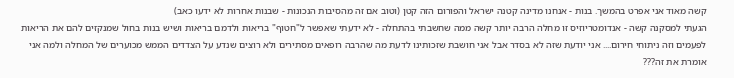קשה מאוד אני אפרט בהמשך. בנות - אנחנו מדינה קטנה ישראל והפורום הזה קטן (וטוב אם זה מהסיבות הנכונות - שבנות אחרות לא ידעו כאב)
הגעתי למסקנה קשה - אנדומטריוזיס זו מחלה הרבה יותר קשה ממה שחשבתי בהתחלה - לא ידעתי שאפשר ל"חטוף" בריאות ולדמם בריאות ושיש בנות בחול שמנקזים להם את הריאות לפעמים וזה ניתוחי חירום.... אני יודעת שזה לא בסדר אבל אני חושבת שזכותינו לדעת מה שהרבה רופאים מסתירים ולא רוצים שנדע על הצדדים הממש מכוערים של המחלה ולמה אני אומרת את זה???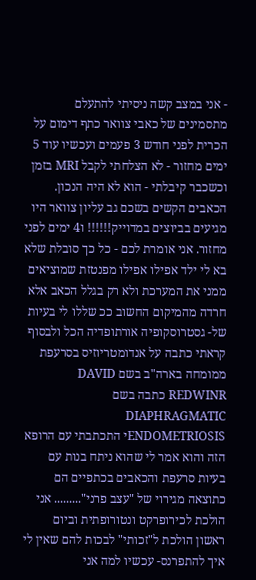- אני במצב קשה ניסיתי להתעלם מתסמינים של כאבי צוואר כתף דימום על הכרית לפני חודש 3 פעמים ועכשיו עוד 5 ימים מחזור - לא הצלחתי לקבל MRI בזמן וכשכבר קיבלתי - הוא לא היה הנכון. הכאבים הקשים בשכם גב עליון צוואר היו מגיעים בביוצים במדוייק!!!!!! ו4 ימים לפני מחזור. אני אומרת לכם - כל כך סובלת שלא בא לי ילד אפילו אפילו מפנטזת שמוציאים ממני את המערכת ולא רק בגלל הכאב אלא חרדה מהמיקום החשוב ככ שללו לי בעיות של- גסטרוסקופיה אורתופדיה הכל ולבסוף קראתי כתבה על אנדומטריוזיס בסרעפת ממומחה בארה"ב בשם DAVID REDWINR כתבה בשם DIAPHRAGMATIC ENDOMETRIOSISי התכתבתי עם הרופא הזה והוא אמר לי שהוא ניתח בנות עם בעיות סרעפת והכאבים בכתפיים הם כתוצאה מגירוי של "עצב פרני"......... אני הולכת לכירופרקט ונטורופתית וביום ראשון הולכת ל"זכותי" לבכות להם שאין לי איך להתפרנס- עכשיו למה אני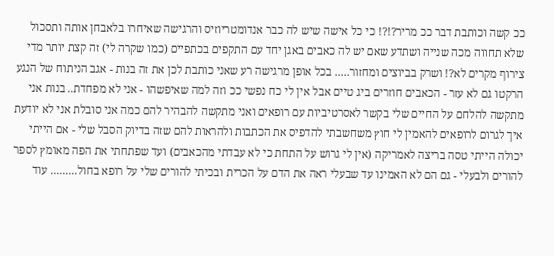ככ קשה וכותבת דבר ככ מריר?!?! כי כל אישה שיש לה כבר אנדומטריוזיס והרגישה שאיחרו בלאבחן אותה ותסכול שלא תחווה מכה שנייה ושתדע שאם יש לה כאבים באגן יחד עם התקפים בכתפיים (כמו שקרה לי) זה קצת יותר מדי צירוף מקרים לא?! ושרק בביוצים ומחזור..... בכל אופן מרגישה רע שאני כותבת לכן את זה בנות - אגב הניתוח של הנגע הרקטו גם לא עזר - הכאבים חוזרים ביג טיים אבל אין לי כח נפשי ככ וזה למה שאיפשהו - אני לא מפחדת.. בנות אני מתקשה להלחם על החיים שלי בקשר לאסרטיביות עם רופאים ואני מתקשה להבהיר להם כמה אני סובלת אני לא יודעת איך לגרום לרופאים להאמין לי חוץ משחשבתי להדפיס את הכתבות ולהראות להם שזה בדיוק הסבל שלי - אם הייתי יכולה הייתי טסה בריצה לאמריקה (אין לי גרוש על התחת כי לא עבדתי מהכאבים) ועד שפתחתי את הפה מאומץ לספר להורים ולבעלי - גם הם לא האמינו עד שבעלי ראה את הדם על הכרית ובכיתי להורים שלי על רופא בחול......... עוד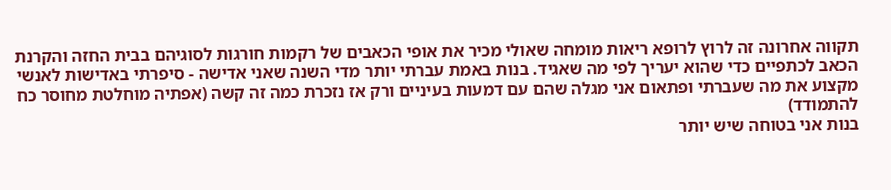תקווה אחרונה זה לרוץ לרופא ריאות מומחה שאולי מכיר את אופי הכאבים של רקמות חורגות לסוגיהם בבית החזה והקרנת הכאב לכתפיים כדי שהוא יעריך לפי מה שאגיד. בנות באמת עברתי יותר מדי השנה שאני אדישה - סיפרתי באדישות לאנשי מקצוע את מה שעברתי ופתאום אני מגלה שהם עם דמעות בעיניים ורק אז נזכרת כמה זה קשה (אפתיה מוחלטת מחוסר כח להתמודד)
בנות אני בטוחה שיש יותר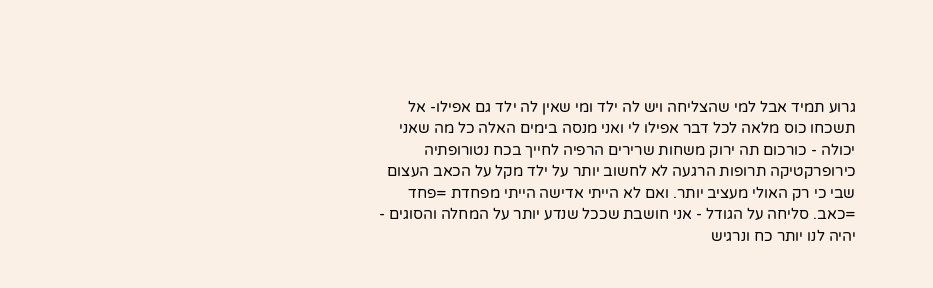גרוע תמיד אבל למי שהצליחה ויש לה ילד ומי שאין לה ילד גם אפילו- אל תשכחו כוס מלאה לכל דבר אפילו לי ואני מנסה בימים האלה כל מה שאני יכולה - כורכום תה ירוק משחות שרירים הרפיה לחייך בכח נטורופתיה כירופרקטיקה תרופות הרגעה לא לחשוב יותר על ילד מקל על הכאב העצום שבי כי רק האולי מעציב יותר. ואם לא הייתי אדישה הייתי מפחדת =פחד =כאב. סליחה על הגודל - אני חושבת שככל שנדע יותר על המחלה והסוגים - יהיה לנו יותר כח ונרגיש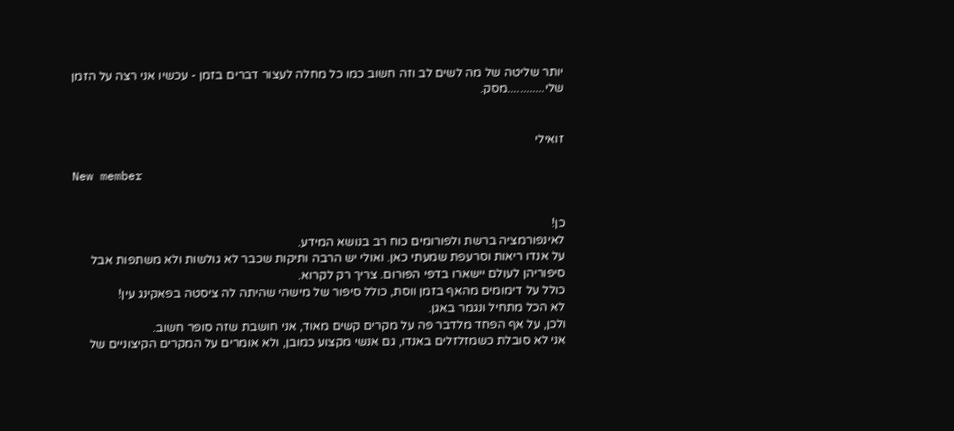יותר שליטה של מה לשים לב וזה חשוב כמו כל מחלה לעצור דברים בזמן - עכשיו אני רצה על הזמן שלי............מסק.


זואילי

New member


כן!
לאינפורמציה ברשת ולפורומים כוח רב בנושא המידע.
על אנדו ריאות וסרעפת שמעתי כאן. ואולי יש הרבה ותיקות שכבר לא גולשות ולא משתפות אבל סיפוריהן לעולם יישארו בדפי הפורום. צריך רק לקרוא.
כולל על דימומים מהאף בזמן ווסת, כולל סיפור של מישהי שהיתה לה ציסטה בפאקינג עין!
לא הכל מתחיל ונגמר באגן.
ולכן, על אף הפחד מלדבר פה על מקרים קשים מאוד, אני חושבת שזה סופר חשוב.
אני לא סובלת כשמזלזלים באנדו, גם אנשי מקצוע כמובן, ולא אומרים על המקרים הקיצוניים של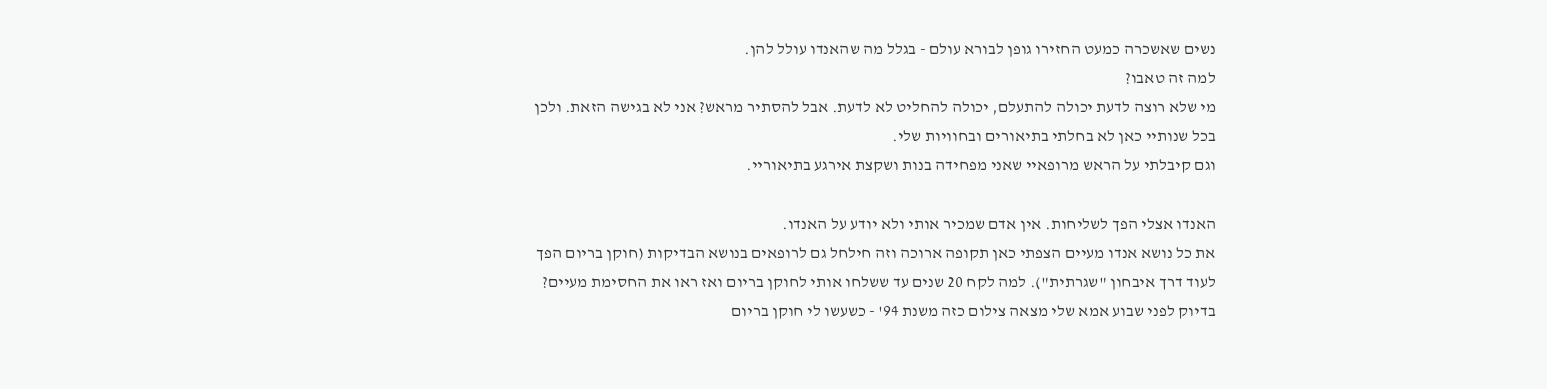נשים שאשכרה כמעט החזירו גופן לבורא עולם - בגלל מה שהאנדו עולל להן.
למה זה טאבו?
מי שלא רוצה לדעת יכולה להתעלם, יכולה להחליט לא לדעת. אבל להסתיר מראש? אני לא בגישה הזאת. ולכן בכל שנותיי כאן לא בחלתי בתיאורים ובחוויות שלי.
וגם קיבלתי על הראש מרופאיי שאני מפחידה בנות ושקצת אירגע בתיאוריי.

האנדו אצלי הפך לשליחות. אין אדם שמכיר אותי ולא יודע על האנדו.
את כל נושא אנדו מעיים הצפתי כאן תקופה ארוכה וזה חילחל גם לרופאים בנושא הבדיקות (חוקן בריום הפך לעוד דרך איבחון "שגרתית"). למה לקח 20 שנים עד ששלחו אותי לחוקן בריום ואז ראו את החסימת מעיים?
בדיוק לפני שבוע אמא שלי מצאה צילום כזה משנת 94' - כשעשו לי חוקן בריום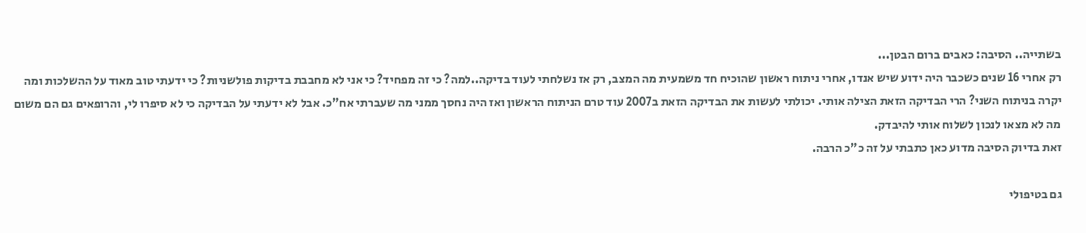בשתייה.. הסיבה: כאבים ברום הבטן...
רק אחרי 16 שנים כשכבר היה ידוע שיש אנדו, אחרי ניתוח ראשון שהוכיח חד משמעית מה המצב, רק אז נשלחתי לעוד בדיקה..למה? כי זה מפחיד? כי אני לא מחבבת בדיקות פולשניות? כי ידעתי טוב מאוד על ההשלכות ומה יקרה בניתוח השני? הרי הבדיקה הזאת הצילה אותי. יכולתי לעשות את הבדיקה הזאת ב2007 עוד טרם הניתוח הראשון ואז היה נחסך ממני מה שעברתי אח"כ. אבל לא ידעתי על הבדיקה כי לא סיפרו לי, והרופאים גם הם משום מה לא מצאו לנכון לשלוח אותי להיבדק.
זאת בדיוק הסיבה מדוע כאן כתבתי על זה כ"כ הרבה.

גם בטיפולי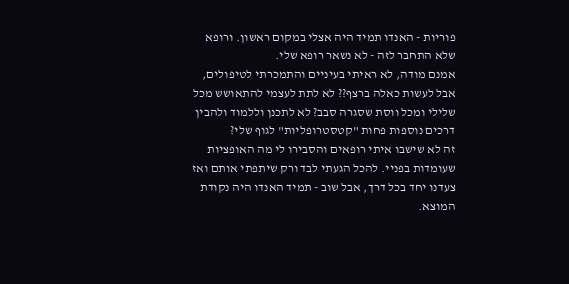פוריות - האנדו תמיד היה אצלי במקום ראשון. ורופא שלא התחבר לזה - לא נשאר רופא שלי.
אמנם מודה, לא ראיתי בעיניים והתמכרתי לטיפולים, אבל לעשות כאלה ברצף?? לא לתת לעצמי להתאושש מכל שלילי ומכל ווסת שסגרה סבב? לא לתכנן וללמוד ולהבין דרכים נוספות פחות "קטסטרופליות" לגוף שלי?
זה לא שישבו איתי רופאים והסבירו לי מה האופציות שעומדות בפניי. להכל הגעתי לבד ורק שיתפתי אותם ואז צעדנו יחד בכל דרך, אבל שוב - תמיד האנדו היה נקודת המוצא.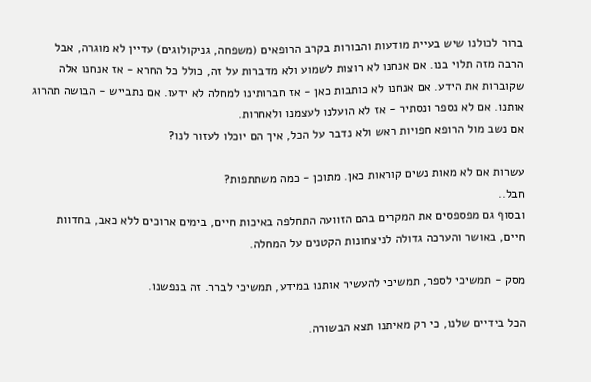ברור לכולנו שיש בעיית מודעות והבורות בקרב הרופאים (משפחה, גניקולוגים) עדיין לא מוגרה, אבל הרבה מזה תלוי בנו. אם אנחנו לא רוצות לשמוע ולא מדברות על זה, כולל כל החרא - אז אנחנו אלה שקוברות את הידע. אם אנחנו לא כותבות כאן - אז חברותינו למחלה לא ידעו. אם נתבייש - הבושה תהרוג אותנו. אם לא נספר ונסתיר - אז לא הועלנו לעצמנו ולאחרות.
אם נשב מול הרופא חפויות ראש ולא נדבר על הכל, איך הם יוכלו לעזור לנו?

עשרות אם לא מאות נשים קוראות כאן. מתוכן - כמה משתתפות?
חבל..
ובסוף גם מפספסים את המקרים בהם הזוועה התחלפה באיכות חיים, בימים ארוכים ללא כאב, בחדוות חיים, באושר והערכה גדולה לניצחונות הקטנים על המחלה.

מסק - תמשיכי לספר, תמשיכי להעשיר אותנו במידע, תמשיכי לברר. זה בנפשנו.

הכל בידיים שלנו, כי רק מאיתנו תצא הבשורה.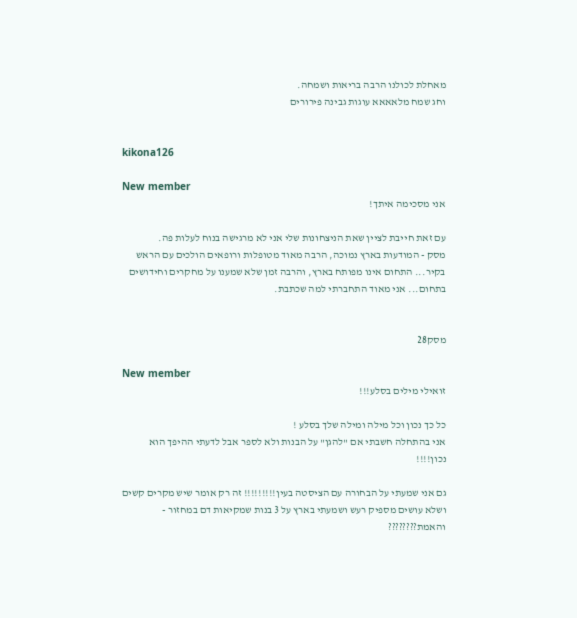מאחלת לכולנו הרבה בריאות ושמחה.
וחג שמח מלאאאא עוגות גבינה פירורים


kikona126

New member
אני מסכימה איתך!

עם זאת חייבת לציין שאת הניצחונות שלי אני לא מרגישה בנוח לעלות פה.
מסק - המודעות בארץ נמוכה, הרבה מאוד מטופלות ורופאים הולכים עם הראש בקיר... התחום אינו מפותח בארץ, והרבה זמן שלא שמענו על מחקרים וחידושים בתחום... אני מאוד התחברתי למה שכתבת.


מסק28

New member
זואילי מילים בסלע!!!

כל כך נכון וכל מילה ומילה שלך בסלע !
אני בהתחלה חשבתי אם "להגן" על הבנות ולא לספר אבל לדעתי ההיפך הוא נכון!!!!

גם אני שמעתי על הבחורה עם הציסטה בעין!!!!!!!!! זה רק אומר שיש מקרים קשים ושלא עושים מספיק רעש ושמעתי בארץ על 3 בנות שמקיאות דם במחזור - והאמת????????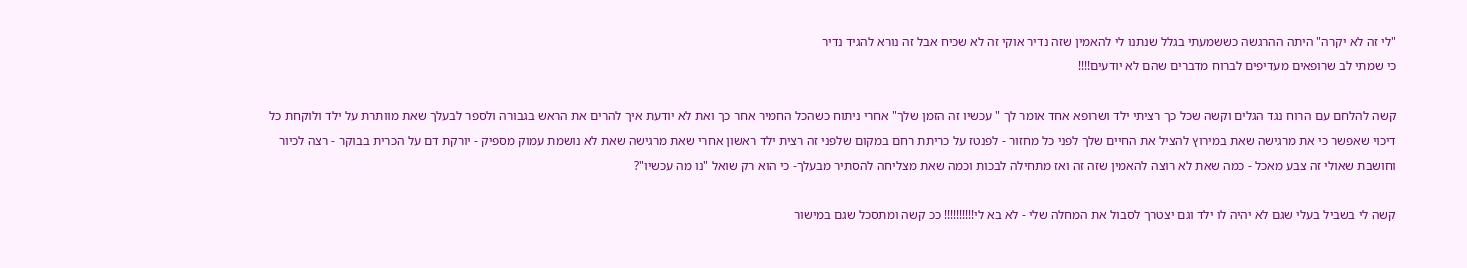"לי זה לא יקרה" היתה ההרגשה כששמעתי בגלל שנתנו לי להאמין שזה נדיר אוקי זה לא שכיח אבל זה נורא להגיד נדיר
כי שמתי לב שרופאים מעדיפים לברוח מדברים שהם לא יודעים!!!!

קשה להלחם עם הרוח נגד הגלים וקשה שכל כך רציתי ילד ושרופא אחד אומר לך " עכשיו זה הזמן שלך" אחרי ניתוח כשהכל החמיר אחר כך ואת לא יודעת איך להרים את הראש בגבורה ולספר לבעלך שאת מוותרת על ילד ולוקחת כל דיכוי שאפשר כי את מרגישה שאת במירוץ להציל את החיים שלך לפני כל מחזור - לפנטז על כריתת רחם במקום שלפני זה רצית ילד ראשון אחרי שאת מרגישה שאת לא נושמת עמוק מספיק - יורקת דם על הכרית בבוקר - רצה לכיור וחושבת שאולי זה צבע מאכל - כמה שאת לא רוצה להאמין שזה זה ואז מתחילה לבכות וכמה שאת מצליחה להסתיר מבעלך- כי הוא רק שואל "נו מה עכשיו"?

קשה לי בשביל בעלי שגם לא יהיה לו ילד וגם יצטרך לסבול את המחלה שלי - לא בא לי!!!!!!!!!! ככ קשה ומתסכל שגם במישור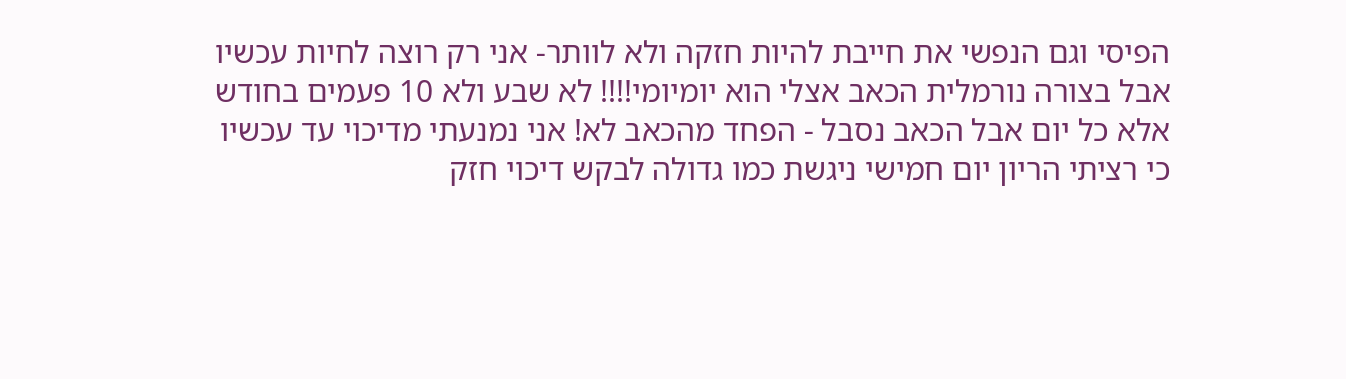הפיסי וגם הנפשי את חייבת להיות חזקה ולא לוותר- אני רק רוצה לחיות עכשיו אבל בצורה נורמלית הכאב אצלי הוא יומיומי!!!! לא שבע ולא 10 פעמים בחודש אלא כל יום אבל הכאב נסבל - הפחד מהכאב לא! אני נמנעתי מדיכוי עד עכשיו כי רציתי הריון יום חמישי ניגשת כמו גדולה לבקש דיכוי חזק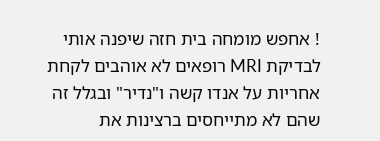! אחפש מומחה בית חזה שיפנה אותי לבדיקת MRI רופאים לא אוהבים לקחת אחריות על אנדו קשה ו"נדיר" ובגלל זה שהם לא מתייחסים ברצינות את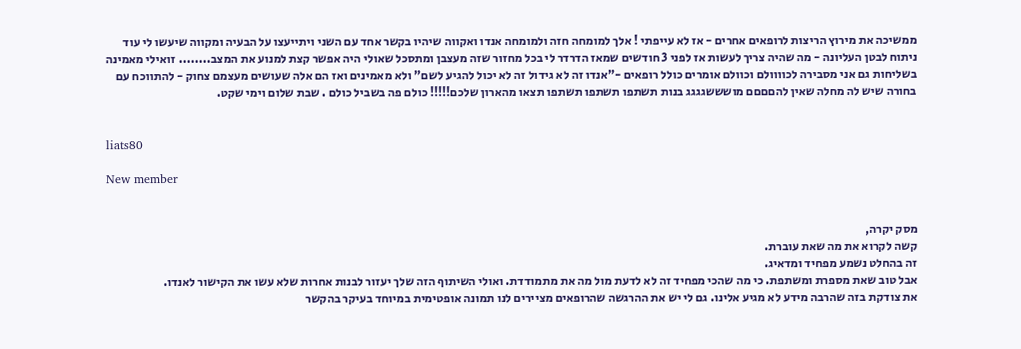ממשיכה את מירוץ הריצות לרופאים אחרים - אז לא עייפתי ! אלך למומחה חזה ולמומחה אנדו ואקווה שיהיו בקשר אחד עם השני ויתייעצו על הבעיה ומקווה שיעשו לי עוד ניתוח לבטן העליונה - מה שהיה צריך לעשות אז לפני 3 חודשים שמאז הדרדר לי בכל מחזור שזה מעצבן ומתסכל שאולי היה אפשר קצת למנוע את המצב........ זואילי מאמינה בשליחות גם אני מסבירה לכוווולם וכוולם אומרים כולל רופאים -"אנדו זה לא גידול זה לא יכול להגיע לשם" ולא מאמינים ואז הם אלה שעושים מעצמם צחוק - להתווכח עם בחורה שיש לה מחלה שאין להםםםם מושששגגגג בנות תשתפו תשתפו תשתפו תצאו מהארון שלכם!!!!! כולם פה בשביל כולם . שבת שלום וימי שקט.


liats80

New member


מסק יקרה,
קשה לקרוא את מה שאת עוברת.
זה בהחלט נשמע מפחיד ומדאיג.
אבל טוב שאת מספרת ומשתפת. כי מה שהכי מפחיד זה לא לדעת מול מה את מתמודדת. ואולי השיתוף הזה שלך יעזור לבנות אחרות שלא עשו את הקישור לאנדו.
את צודקת בזה שהרבה מידע לא מגיע אלינו. גם לי יש את ההרגשה שהרופאים מציירים לנו תמונה אופטימית במיוחד בעיקר בהקשר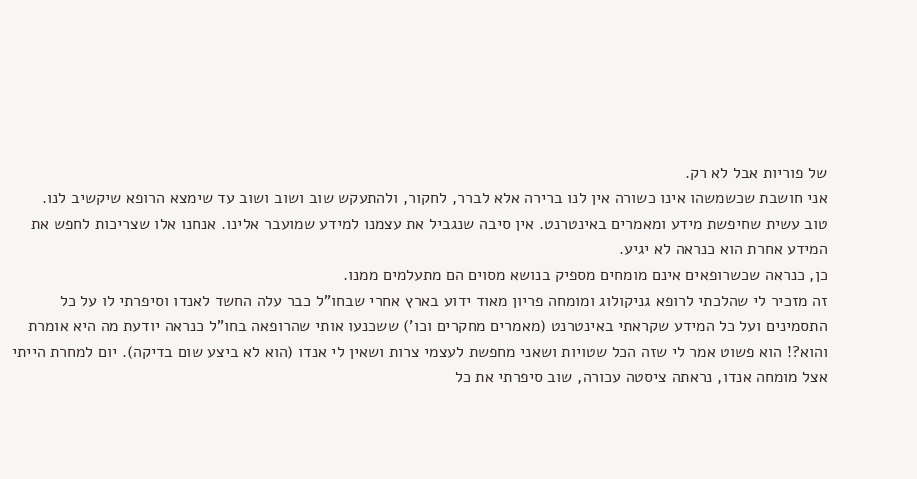של פוריות אבל לא רק.
אני חושבת שכשמשהו אינו כשורה אין לנו ברירה אלא לברר, לחקור, ולהתעקש שוב ושוב ושוב עד שימצא הרופא שיקשיב לנו.
טוב עשית שחיפשת מידע ומאמרים באינטרנט. אין סיבה שנגביל את עצמנו למידע שמועבר אלינו. אנחנו אלו שצריכות לחפש את המידע אחרת הוא כנראה לא יגיע.
כן, כנראה שכשרופאים אינם מומחים מספיק בנושא מסוים הם מתעלמים ממנו.
זה מזכיר לי שהלכתי לרופא גניקולוג ומומחה פריון מאוד ידוע בארץ אחרי שבחו"ל כבר עלה החשד לאנדו וסיפרתי לו על כל התסמינים ועל כל המידע שקראתי באינטרנט (מאמרים מחקרים וכו') ששכנעו אותי שהרופאה בחו"ל כנראה יודעת מה היא אומרת והוא?! הוא פשוט אמר לי שזה הכל שטויות ושאני מחפשת לעצמי צרות ושאין לי אנדו (הוא לא ביצע שום בדיקה). יום למחרת הייתי אצל מומחה אנדו, נראתה ציסטה עכורה, שוב סיפרתי את כל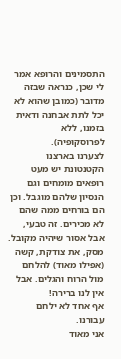התסמינים והרופא אמר לי שכן, כנראה שבזה מדובר (כמובן שהוא לא יכל לתת אבחנה ודאית בזמנו, ללא לפרוסקופיה).
לצערנו בארצנו הקטנטונת יש מעט רופאים מומחים וגם הנסיון שלהם מוגבל. וכן הם בורחים ממה שהם לא מכירים. זה טבעי, אבל אסור שיהיה מקובל.
מסק, את צודקת, קשה (אפילו מאוד) להלחם מול הרוח והגלים. אבל אין לנו ברירה!
אף אחד לא ילחם עבורנו.
אני מאוד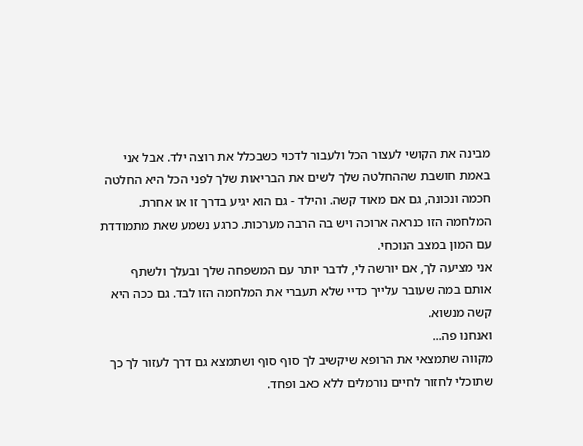מבינה את הקושי לעצור הכל ולעבור לדכוי כשבכלל את רוצה ילד. אבל אני באמת חושבת שההחלטה שלך לשים את הבריאות שלך לפני הכל היא החלטה חכמה ונכונה, גם אם מאוד קשה. והילד - גם הוא יגיע בדרך זו או אחרת. המלחמה הזו כנראה ארוכה ויש בה הרבה מערכות. כרגע נשמע שאת מתמודדת עם המון במצב הנוכחי.
אני מציעה לך, אם יורשה לי, לדבר יותר עם המשפחה שלך ובעלך ולשתף אותם במה שעובר עלייך כדיי שלא תעברי את המלחמה הזו לבד. גם ככה היא קשה מנשוא.
ואנחנו פה...
מקווה שתמצאי את הרופא שיקשיב לך סוף סוף ושתמצא גם דרך לעזור לך כך שתוכלי לחזור לחיים נורמלים ללא כאב ופחד.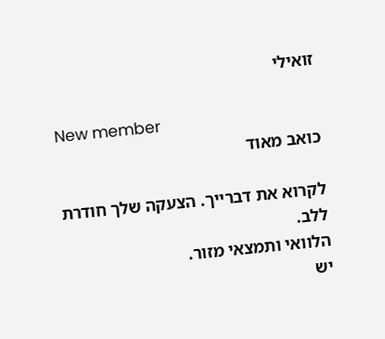זואילי

New member
כואב מאוד

לקרוא את דברייך. הצעקה שלך חודרת ללב.
הלוואי ותמצאי מזור.
יש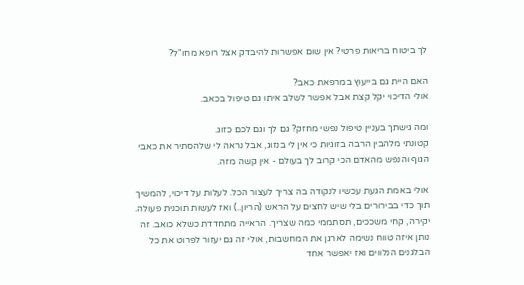לך ביטוח בריאות פרטי? אין שום אפשרות להיבדק אצל רופא מחו"ל?

האם היית גם בייעוץ במרפאת כאב?
אולי הדיכוי יקל קצת אבל אפשר לשלב איתו גם טיפול בכאב.

ומה גישתך בעניין טיפול נפשי מחזק? גם לך וגם לכם כזוג.
קטונתי מלהבין הרבה בזוגיות כי אין לי בנזוג, אבל נראה לי שלהסתיר את כאבי הגוף והנפש מהאדם הכי קרוב לך בעולם - אין קשה מזה.

אולי באמת הגעת עכשיו לנקודה בה צריך לעצור הכל. לעלות על דיכוי, להמשיך תוך כדי בבירורים בלי שיש לחצים על הראש (הריון..) ואז לעשות תוכנית פעולה.
יקירה, קחי משככים, תסתממי כמה שצריך. הראייה מתחדדת כשלא כואב. זה נותן איזה טווח נשימה לארגן את המחשבות, אולי זה גם יעזור לפרוט את כל הבלגנים הנלווים ואז יאפשר אחד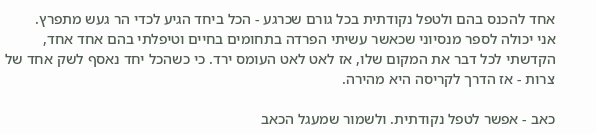אחד להכנס בהם ולטפל נקודתית בכל גורם שכרגע - הכל ביחד הגיע לכדי הר געש מתפרץ.
אני יכולה לספר מנסיוני שכאשר עשיתי הפרדה בתחומים בחיים וטיפלתי בהם אחד אחד, הקדשתי לכל דבר את המקום שלו, אז לאט לאט העומס ירד. כי כשהכל יחד נאסף לשק אחד של צרות - אז הדרך לקריסה היא מהירה.

כאב - אפשר לטפל נקודתית. ולשמור שמעגל הכאב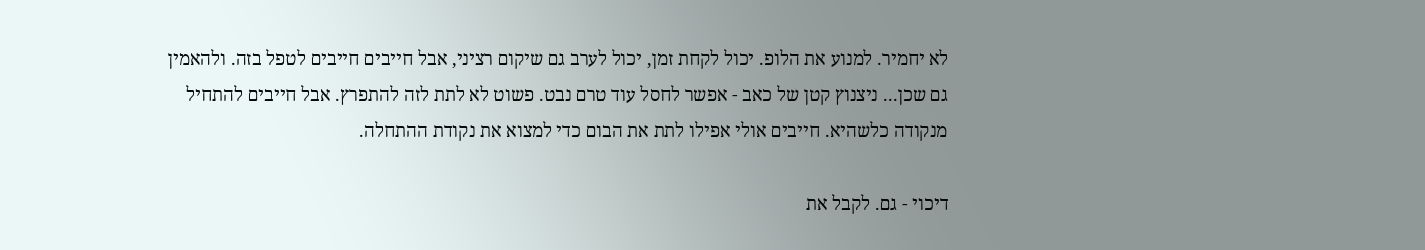לא יחמיר. למנוע את הלופ. יכול לקחת זמן, יכול לערב גם שיקום רציני, אבל חייבים חייבים לטפל בזה. ולהאמין גם שכן... ניצנוץ קטן של כאב - אפשר לחסל עוד טרם נבט. פשוט לא לתת לזה להתפרץ. אבל חייבים להתחיל מנקודה כלשהיא. חייבים אולי אפילו לתת את הבום כדי למצוא את נקודת ההתחלה.

דיכוי - גם. לקבל את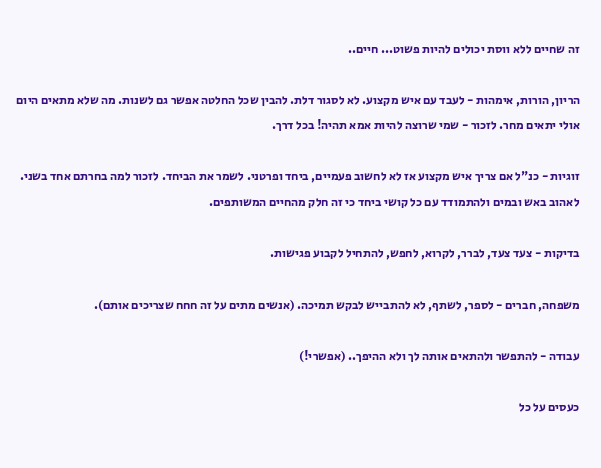זה שחיים ללא ווסת יכולים להיות פשוט... חיים..

הריון, הורות, אימהות - לעבד עם איש מקצוע. לא לסגור דלת. להבין שכל החלטה אפשר גם לשנות. מה שלא מתאים היום אולי יתאים מחר. לזכור - שמי שרוצה להיות אמא תהיה! בכל דרך.

זוגיות - כנ"ל אם צריך איש מקצוע אז לא לחשוב פעמיים, ביחד ופרטני. לשמר את הביחד. לזכור למה בחרתם אחד בשני. לאהוב באש ובמים ולהתמודד עם כל קושי ביחד כי זה חלק מהחיים המשותפים.

בדיקות - צעד צעד, לברר, לקרוא, לחפש, להתחיל לקבוע פגישות.

משפחה, חברים - לספר, לשתף, לא להתבייש לבקש תמיכה. (אנשים מתים על זה חחח שצריכים אותם).

עבודה - להתפשר ולהתאים אותה לך ולא ההיפך.. (אפשרי!)

כעסים על כל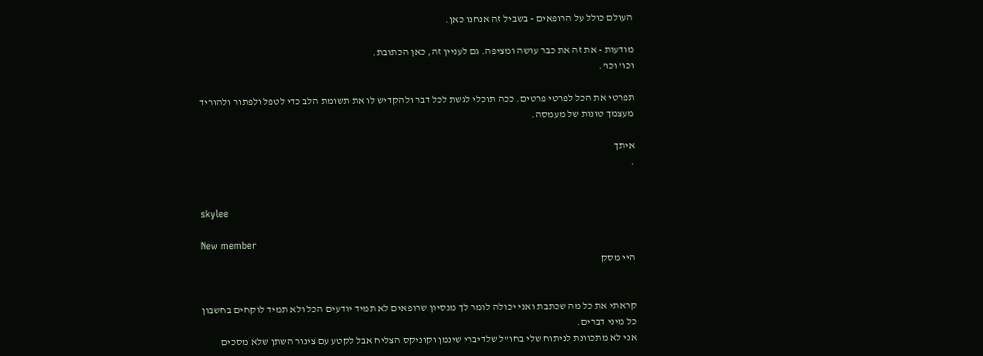העולם כולל על הרופאים - בשביל זה אנחנו כאן.

מודעות - את זה את כבר עושה ומציפה. גם לעניין זה, כאן הכתובת.
וכו' וכו'.

תפרטי את הכל לפרטי פרטים. ככה תוכלי לגשת לכל דבר ולהקדיש לו את תשומת הלב כדי לטפל ולפתור ולהוריד מעצמך טונות של מעמסה.

איתך
.


skylee

New member
היי מסק


קראתי את כל מה שכתבת ואני יכולה לומר לך מנסיון שרופאים לא תמיד יודעים הכל ולא תמיד לוקחים בחשבון כל מיני דברים.
אני לא מתכוונת לניתוח שלי בחו"ל שלדיברי שינמן וקוניקס הצליח אבל לקטע עם צינור השתן שלא מסכים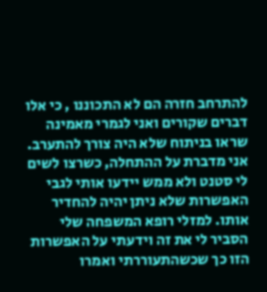להתרחב חזרה הם לא התכוננו , כי אלו דברים שקורים ואני לגמרי מאמינה שראו בניתוח שלא היה צורך להתערב.
אני מדברת על ההתחלה, כשרצו לשים לי סטנט ולא ממש יידעו אותי לגבי האפשרות שלא ניתן יהיה להחדיר אותו. למזלי רופא המשפחה שלי הסביר לי את זה וידעתי על האפשרות הזו כך שכשהתעוררתי ואמרו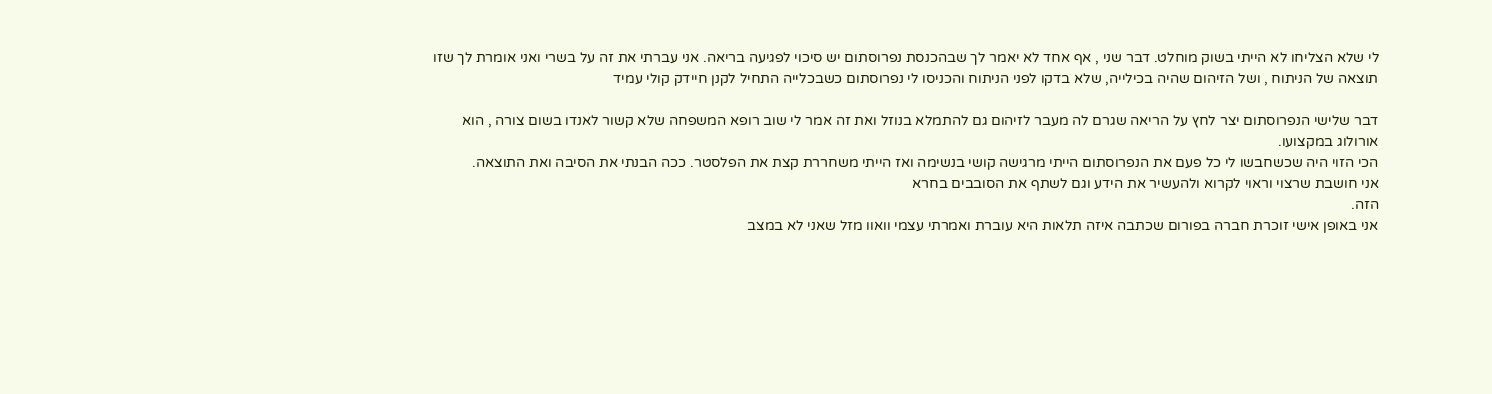לי שלא הצליחו לא הייתי בשוק מוחלט. דבר שני , אף אחד לא יאמר לך שבהכנסת נפרוסתום יש סיכוי לפגיעה בריאה. אני עברתי את זה על בשרי ואני אומרת לך שזו תוצאה של הניתוח , ושל הזיהום שהיה בכילייה, שלא בדקו לפני הניתוח והכניסו לי נפרוסתום כשבכלייה התחיל לקנן חיידק קולי עמיד

דבר שלישי הנפרוסתום יצר לחץ על הריאה שגרם לה מעבר לזיהום גם להתמלא בנוזל ואת זה אמר לי שוב רופא המשפחה שלא קשור לאנדו בשום צורה , הוא אורולוג במקצועו.
הכי הזוי היה שכשחבשו לי כל פעם את הנפרוסתום הייתי מרגישה קושי בנשימה ואז הייתי משחררת קצת את הפלסטר. ככה הבנתי את הסיבה ואת התוצאה.
אני חושבת שרצוי וראוי לקרוא ולהעשיר את הידע וגם לשתף את הסובבים בחרא
הזה.
אני באופן אישי זוכרת חברה בפורום שכתבה איזה תלאות היא עוברת ואמרתי עצמי וואוו מזל שאני לא במצב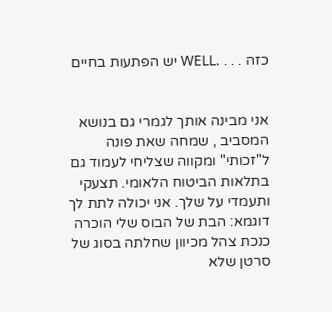כזה . . . .WELL יש הפתעות בחיים


אני מבינה אותך לגמרי גם בנושא המסביב , שמחה שאת פונה ל"זכותי" ומקווה שצליחי לעמוד גם בתלאות הביטוח הלאומי. תצעקי ותעמדי על שלך. אני יכולה לתת לך דוגמא: הבת של הבוס שלי הוכרה כנכת צהל מכיוון שחלתה בסוג של סרטן שלא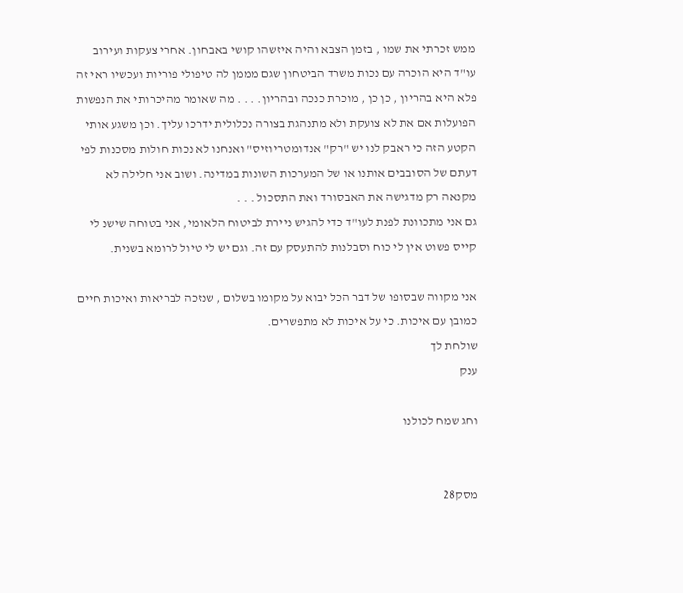ממש זכרתי את שמו , בזמן הצבא והיה איזשהו קושי באבחון. אחרי צעקות ועירוב עו"ד היא הוכרה עם נכות משרד הביטחון שגם מממן לה טיפולי פוריות ועכשיו ראי זה פלא היא בהריון , כן כן , מוכרת כנכה ובהריון. . . . מה שאומר מהיכרותי את הנפשות הפועלות אם את לא צועקת ולא מתנהגת בצורה נכלולית ידרכו עליך. וכן משגע אותי הקטע הזה כי ראבק לנו יש "רק" אנדומטריוזיס" ואנחנו לא נכות חולות מסכנות לפי דעתם של הסובבים אותנו או של המערכות השונות במדינה. ושוב אני חלילה לא מקנאה רק מדגישה את האבסורד ואת התסכול . . .
גם אני מתכוונת לפנת לעו"ד כדי להגיש ניירת לביטוח הלאומי, אני בטוחה שישנ לי קייס פשוט אין לי כוח וסבלנות להתעסק עם זה. וגם יש לי טיול לרומא בשנית.

אני מקווה שבסופו של דבר הכל יבוא על מקומו בשלום , שנזכה לבריאות ואיכות חיים כמובן עם איכות. כי על איכות לא מתפשרים.
שולחת לך
ענק

וחג שמח לכולנו


מסק28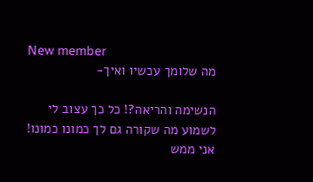New member
מה שלומך עכשיו ואיך-

הנשימה והריאה?! כל כך עצוב לי לשמוע מה שקורה גם לך כמונו כמונו! אני ממש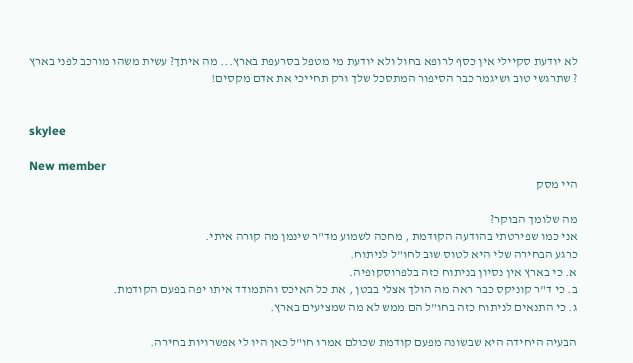לא יודעת סקיילי אין כסף לרופא בחול ולא יודעת מי מטפל בסרעפת בארץ... מה איתך? עשית משהו מורכב לפני בארץ ? שתרגשי טוב ושיגמר כבר הסיפור המתסכל שלך ורק תחייכי את אדם מקסים!


skylee

New member
היי מסק

מה שלומך הבוקר?
אני כמו שפירטתי בהודעה הקודמת , מחכה לשמוע מד"ר שינמן מה קורה איתי.
כרגע הבחירה שלי היא לטוס שוב לחו"ל לניתוח.
א. כי בארץ אין נסיון בניתוח כזה בלפרוסקופיה.
ב. כי ד"ר קוניקס כבר ראה מה הולך אצלי בבטן , את כל האיכס והתמודד איתו יפה בפעם הקודמת.
ג. כי התנאים לניתוח כזה בחו"ל הם ממש לא מה שמציעים בארץ.

הבעיה היחידה היא שבשונה מפעם קודמת שכולם אמרו חו"ל כאן היו לי אפשרויות בחירה.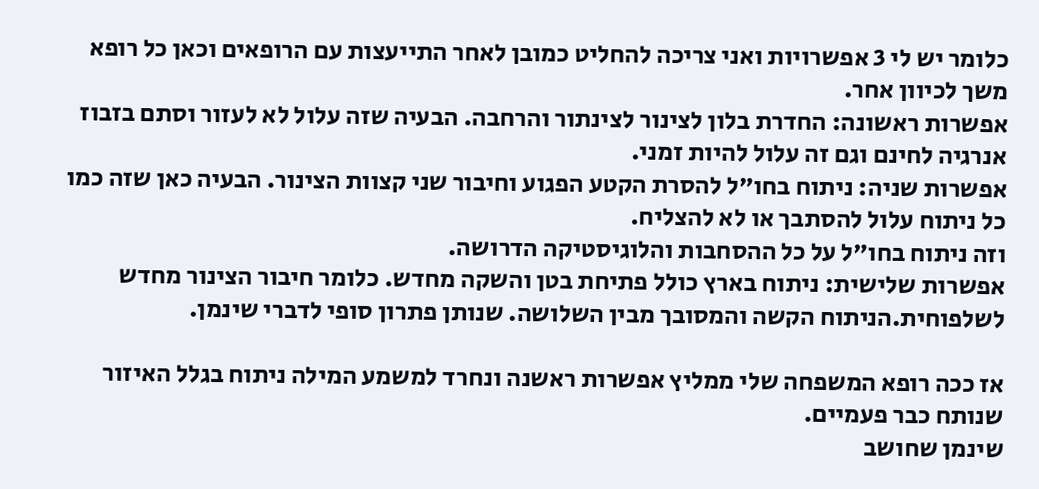כלומר יש לי 3 אפשרויות ואני צריכה להחליט כמובן לאחר התייעצות עם הרופאים וכאן כל רופא משך לכיוון אחר.
אפשרות ראשונה: החדרת בלון לצינור לצינתור והרחבה. הבעיה שזה עלול לא לעזור וסתם בזבוז אנרגיה לחינם וגם זה עלול להיות זמני.
אפשרות שניה: ניתוח בחו"ל להסרת הקטע הפגוע וחיבור שני קצוות הצינור. הבעיה כאן שזה כמו כל ניתוח עלול להסתבך או לא להצליח.
וזה ניתוח בחו"ל על כל ההסחבות והלוגיסטיקה הדרושה.
אפשרות שלישית: ניתוח בארץ כולל פתיחת בטן והשקה מחדש. כלומר חיבור הצינור מחדש לשלפוחית.הניתוח הקשה והמסובך מבין השלושה. שנותן פתרון סופי לדברי שינמן.

אז ככה רופא המשפחה שלי ממליץ אפשרות ראשנה ונחרד למשמע המילה ניתוח בגלל האיזור שנותח כבר פעמיים.
שינמן שחושב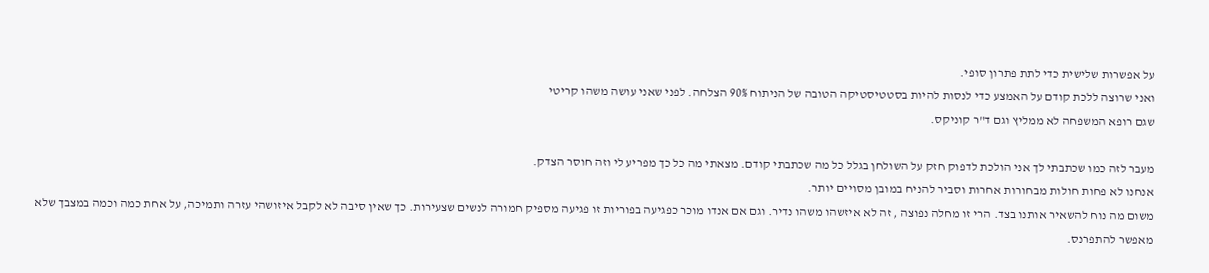על אפשרות שלישית כדי לתת פתרון סופי.
ואני שרוצה ללכת קודם על האמצע כדי לנסות להיות בסטטיסטיקה הטובה של הניתוח 90% הצלחה. לפני שאני עושה משהו קריטי
שגם רופא המשפחה לא ממליץ וגם ד"ר קוניקס.

מעבר לזה כמו שכתבתי לך אני הולכת לדפוק חזק על השולחן בגלל כל מה שכתבתי קודם. מצאתי מה כל כך מפריע לי וזה חוסר הצדק.
אנחנו לא פחות חולות מבחורות אחרות וסביר להניח במובן מסויים יותר.
משום מה נוח להשאיר אותנו בצד. הרי זו מחלה נפוצה , זה לא איזשהו משהו נדיר. וגם אם אנדו מוכר כפגיעה בפוריות זו פגיעה מספיק חמורה לנשים שצעירות. כך שאין סיבה לא לקבל איזושהי עזרה ותמיכה, על אחת כמה וכמה במצבך שלא מאפשר להתפרנס.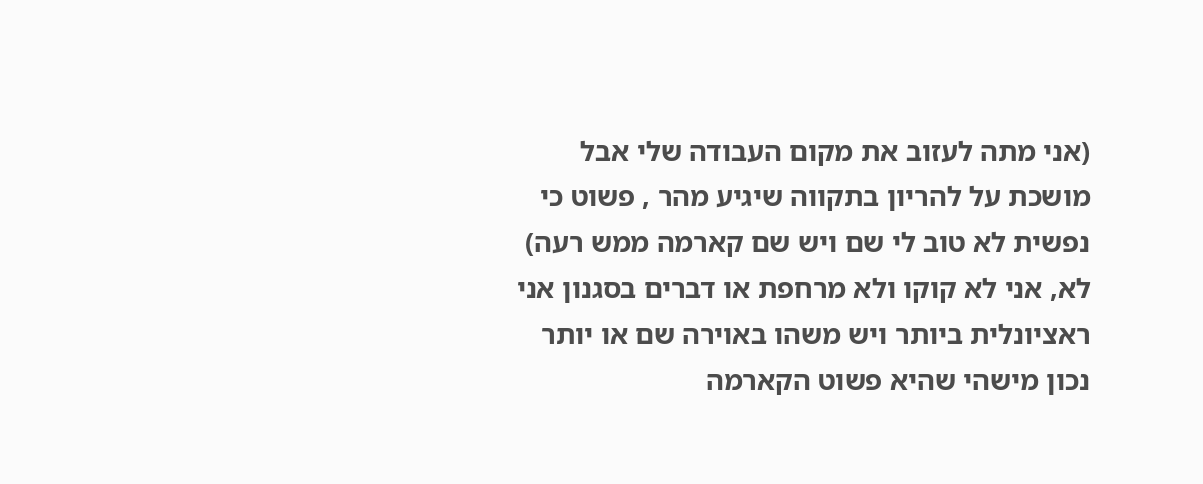(אני מתה לעזוב את מקום העבודה שלי אבל מושכת על להריון בתקווה שיגיע מהר , פשוט כי נפשית לא טוב לי שם ויש שם קארמה ממש רעה) לא, אני לא קוקו ולא מרחפת או דברים בסגנון אני ראציונלית ביותר ויש משהו באוירה שם או יותר נכון מישהי שהיא פשוט הקארמה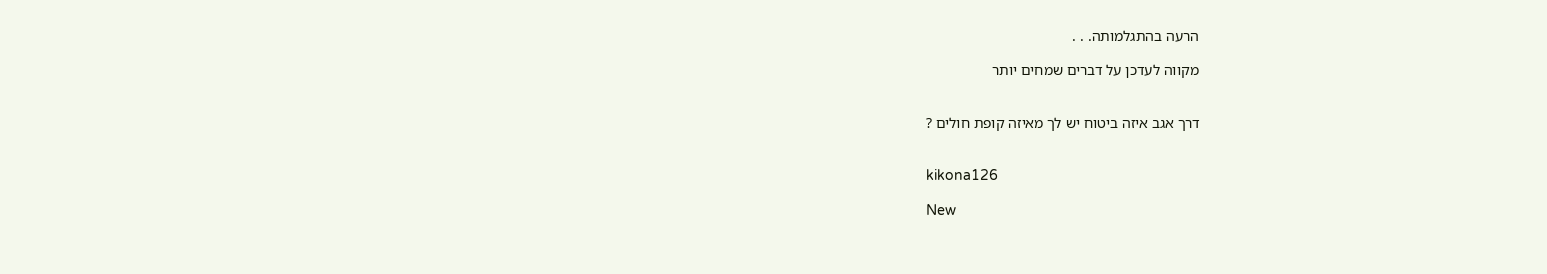הרעה בהתגלמותה. . .

מקווה לעדכן על דברים שמחים יותר


דרך אגב איזה ביטוח יש לך מאיזה קופת חולים ?


kikona126

New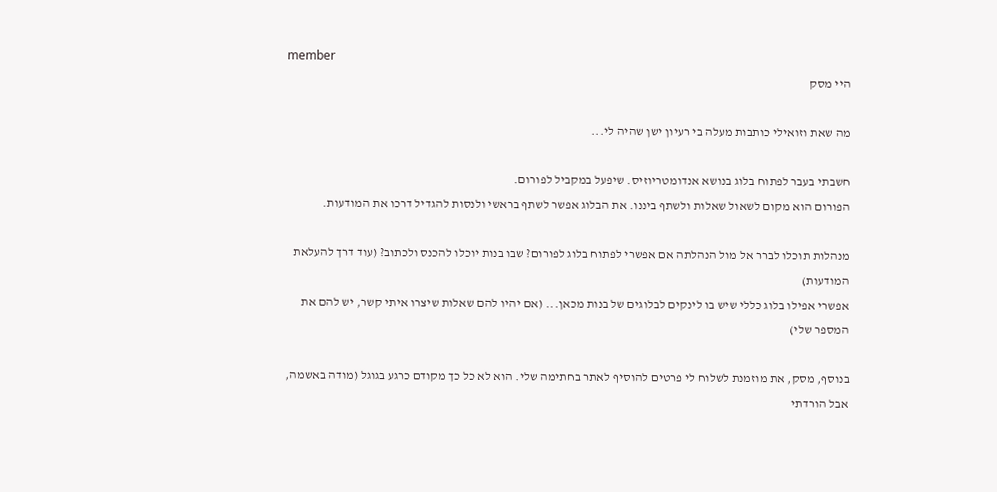member
היי מסק

מה שאת וזואילי כותבות מעלה בי רעיון ישן שהיה לי...

חשבתי בעבר לפתוח בלוג בנושא אנדומטריוזיס. שיפעל במקביל לפורום.
הפורום הוא מקום לשאול שאלות ולשתף ביננו. את הבלוג אפשר לשתף בראשי ולנסות להגדיל דרכו את המודעות.

מנהלות תוכלו לברר אל מול הנהלתה אם אפשרי לפתוח בלוג לפורום? שבו בנות יוכלו להכנס ולכתוב? (עוד דרך להעלאת המודעות)
אפשרי אפילו בלוג כללי שיש בו לינקים לבלוגים של בנות מכאן... (אם יהיו להם שאלות שיצרו איתי קשר, יש להם את המספר שלי)

בנוסף, מסק, את מוזמנת לשלוח לי פרטים להוסיף לאתר בחתימה שלי. הוא לא כל כך מקודם כרגע בגוגל (מודה באשמה, אבל הורדתי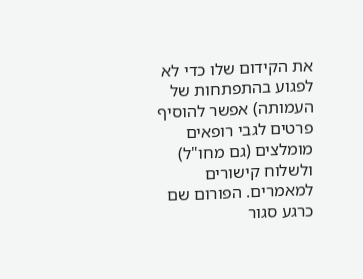את הקידום שלו כדי לא לפגוע בהתפתחות של העמותה) אפשר להוסיף פרטים לגבי רופאים מומלצים (גם מחו"ל) ולשלוח קישורים למאמרים. הפורום שם כרגע סגור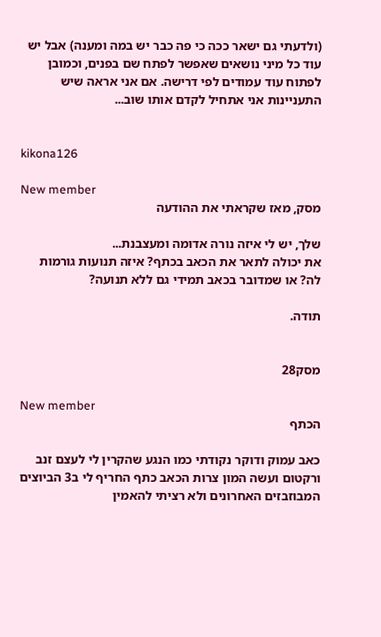(ולדעתי גם ישאר ככה כי פה כבר יש במה ומענה) אבל יש עוד כל מיני נושאים שאפשר לפתח שם בפנים, וכמובן לפתוח עוד עמודים לפי דרישה. אם אני אראה שיש התעניינות אני אתחיל לקדם אותו שוב...


kikona126

New member
מסק, מאז שקראתי את ההודעה

שלך, יש לי איזה נורה אדומה ומעצבנת...
את יכולה לתאר את הכאב בכתף? איזה תנועות גורמות לה? או שמדובר בכאב תמידי גם ללא תנועה?

תודה.


מסק28

New member
הכתף

כאב עמוק ודוקר נקודתי כמו הנגע שהקרין לי לעצם זנב ורקטום ועשה המון צרות הכאב כתף החריף לי ב3 הביוצים המבוזבזים האחרונים ולא רציתי להאמין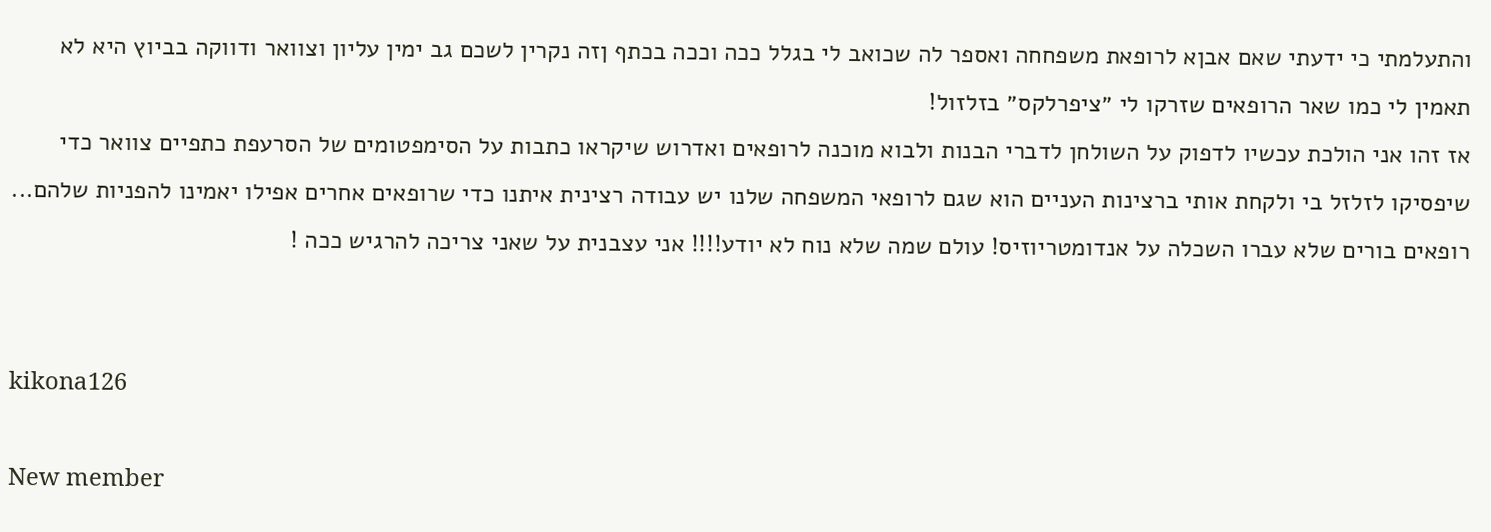והתעלמתי כי ידעתי שאם אבןא לרופאת משפחחה ואספר לה שכואב לי בגלל ככה וככה בכתף ןזה נקרין לשכם גב ימין עליון וצוואר ודווקה בביוץ היא לא תאמין לי כמו שאר הרופאים שזרקו לי ״ציפרלקס״ בזלזול!
אז זהו אני הולכת עכשיו לדפוק על השולחן לדברי הבנות ולבוא מוכנה לרופאים ואדרוש שיקראו כתבות על הסימפטומים של הסרעפת כתפיים צוואר כדי שיפסיקו לזלזל בי ולקחת אותי ברצינות העניים הוא שגם לרופאי המשפחה שלנו יש עבודה רצינית איתנו כדי שרופאים אחרים אפילו יאמינו להפניות שלהם... רופאים בורים שלא עברו השכלה על אנדומטריוזיס! עולם שמה שלא נוח לא יודע!!!! אני עצבנית על שאני צריכה להרגיש ככה !


kikona126

New member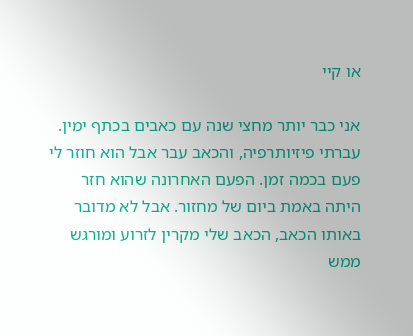או קיי

אני כבר יותר מחצי שנה עם כאבים בכתף ימין. עברתי פיזיותרפיה, והכאב עבר אבל הוא חוזר לי פעם בכמה זמן. הפעם האחרונה שהוא חזר היתה באמת ביום של מחזור. אבל לא מדובר באותו הכאב, הכאב שלי מקרין לזרוע ומורגש ממש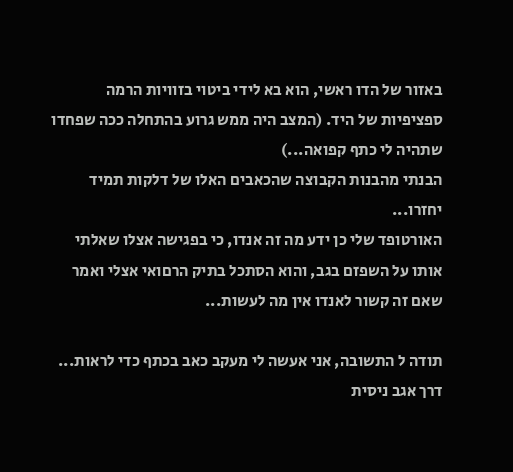באזור של הדו ראשי, הוא בא לידי ביטוי בזוויות הרמה ספציפיות של היד. (המצב היה ממש גרוע בהתחלה ככה שפחדו שתהיה לי כתף קפואה...)
הבנתי מהבנות הקבוצה שהכאבים האלו של דלקות תמיד יחזרו...
האורטופד שלי כן ידע מה זה אנדו, כי בפגישה אצלו שאלתי אותו על השפזם בגב, והוא הסתכל בתיק הרםואי אצלי ואמר שאם זה קשור לאנדו אין מה לעשות...

תודה ל התשובה, אני אעשה לי מעקב כאב בכתף כדי לראות...
דרך אגב ניסית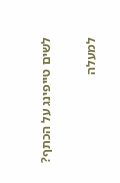לשים טייפינג על הכתף?

למעלה